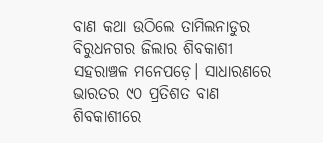ବାଣ କଥା ଉଠିଲେ ତାମିଲନାଡୁର ବିରୁଧନଗର ଜିଲାର ଶିବକାଶୀ ସହରାଞ୍ଚଳ ମନେପଡ଼େ। ସାଧାରଣରେ ଭାରତର ୯୦ ପ୍ରତିଶତ ବାଣ ଶିବକାଶୀରେ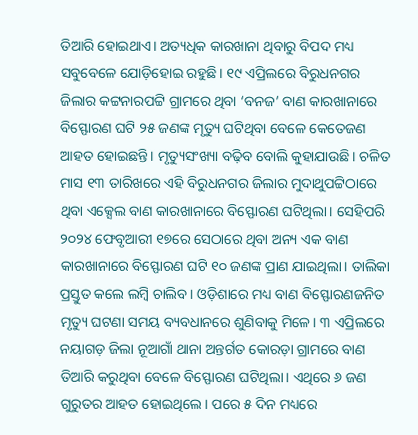ତିଆରି ହୋଇଥାଏ। ଅତ୍ୟଧିକ କାରଖାନା ଥିବାରୁ ବିପଦ ମଧ୍ୟ ସବୁବେଳେ ଯୋଡ଼ିହୋଇ ରହୁଛି। ୧୯ ଏପ୍ରିଲରେ ବିରୁଧନଗର ଜିଲାର କଟ୍ଟନାରପଟ୍ଟି ଗ୍ରାମରେ ଥିବା ‘ବନଜ’ ବାଣ କାରଖାନାରେ ବିସ୍ଫୋରଣ ଘଟି ୨୫ ଜଣଙ୍କ ମୃତ୍ୟୁ ଘଟିଥିବା ବେଳେ କେତେଜଣ ଆହତ ହୋଇଛନ୍ତି। ମୃତ୍ୟୁସଂଖ୍ୟା ବଢ଼ିବ ବୋଲି କୁହାଯାଉଛି। ଚଳିତ ମାସ ୧୩ ତାରିଖରେ ଏହି ବିରୁଧନଗର ଜିଲାର ମୁଦାଥୁପଟ୍ଟିଠାରେ ଥିବା ଏକ୍ସେଲ ବାଣ କାରଖାନାରେ ବିସ୍ଫୋରଣ ଘଟିଥିଲା। ସେହିପରି ୨୦୨୪ ଫେବୃଆରୀ ୧୭ରେ ସେଠାରେ ଥିବା ଅନ୍ୟ ଏକ ବାଣ କାରଖାନାରେ ବିସ୍ଫୋରଣ ଘଟି ୧୦ ଜଣଙ୍କ ପ୍ରାଣ ଯାଇଥିଲା। ତାଲିକା ପ୍ରସ୍ତୁତ କଲେ ଲମ୍ବି ଚାଲିବ। ଓଡ଼ିଶାରେ ମଧ୍ୟ ବାଣ ବିସ୍ଫୋରଣଜନିତ ମୃତ୍ୟୁ ଘଟଣା ସମୟ ବ୍ୟବଧାନରେ ଶୁଣିବାକୁ ମିଳେ। ୩ ଏପ୍ରିଲରେ ନୟାଗଡ଼ ଜିଲା ନୂଆଗାଁ ଥାନା ଅନ୍ତର୍ଗତ କୋରଡ଼ା ଗ୍ରାମରେ ବାଣ ତିଆରି କରୁଥିବା ବେଳେ ବିସ୍ଫୋରଣ ଘଟିଥିଲା। ଏଥିରେ ୬ ଜଣ ଗୁରୁତର ଆହତ ହୋଇଥିଲେ। ପରେ ୫ ଦିନ ମଧ୍ୟରେ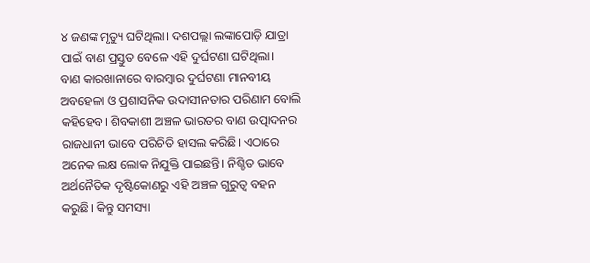୪ ଜଣଙ୍କ ମୃତ୍ୟୁ ଘଟିଥିଲା। ଦଶପଲ୍ଲା ଲଙ୍କାପୋଡ଼ି ଯାତ୍ରା ପାଇଁ ବାଣ ପ୍ରସ୍ତୁତ ବେଳେ ଏହି ଦୁର୍ଘଟଣା ଘଟିଥିଲା।
ବାଣ କାରଖାନାରେ ବାରମ୍ବାର ଦୁର୍ଘଟଣା ମାନବୀୟ ଅବହେଳା ଓ ପ୍ରଶାସନିକ ଉଦାସୀନତାର ପରିଣାମ ବୋଲି କହିହେବ। ଶିବକାଶୀ ଅଞ୍ଚଳ ଭାରତର ବାଣ ଉତ୍ପାଦନର ରାଜଧାନୀ ଭାବେ ପରିଚିତି ହାସଲ କରିଛି। ଏଠାରେ ଅନେକ ଲକ୍ଷ ଲୋକ ନିଯୁକ୍ତି ପାଇଛନ୍ତି। ନିଶ୍ଚିତ ଭାବେ ଅର୍ଥନୈତିକ ଦୃଷ୍ଟିକୋଣରୁ ଏହି ଅଞ୍ଚଳ ଗୁରୁତ୍ୱ ବହନ କରୁଛି। କିନ୍ତୁ ସମସ୍ୟା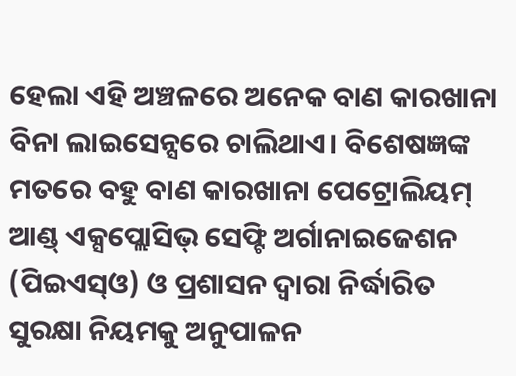ହେଲା ଏହି ଅଞ୍ଚଳରେ ଅନେକ ବାଣ କାରଖାନା ବିନା ଲାଇସେନ୍ସରେ ଚାଲିଥାଏ। ବିଶେଷଜ୍ଞଙ୍କ ମତରେ ବହୁ ବାଣ କାରଖାନା ପେଟ୍ରୋଲିୟମ୍ ଆଣ୍ଡ୍ ଏକ୍ସପ୍ଲୋସିଭ୍ ସେଫ୍ଟି ଅର୍ଗାନାଇଜେଶନ (ପିଇଏସ୍ଓ) ଓ ପ୍ରଶାସନ ଦ୍ୱାରା ନିର୍ଦ୍ଧାରିତ ସୁରକ୍ଷା ନିୟମକୁ ଅନୁପାଳନ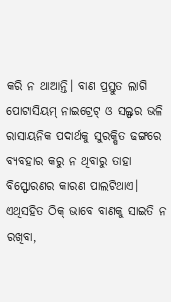କରି ନ ଥାଆନ୍ତି। ବାଣ ପ୍ରସ୍ତୁତ ଲାଗି ପୋଟାସିୟମ୍ ନାଇଟ୍ରେଟ୍ ଓ ସଲ୍ଫର ଭଳି ରାସାୟନିକ ପଦାର୍ଥକୁ ସୁରକ୍ଷିତ ଢଙ୍ଗରେ ବ୍ୟବହାର କରୁ ନ ଥିବାରୁ ତାହା ବିସ୍ଫୋରଣର କାରଣ ପାଲଟିଥାଏ। ଏଥିସହିତ ଠିକ୍ ଭାବେ ବାଣକୁ ସାଇତି ନ ରଖିବା,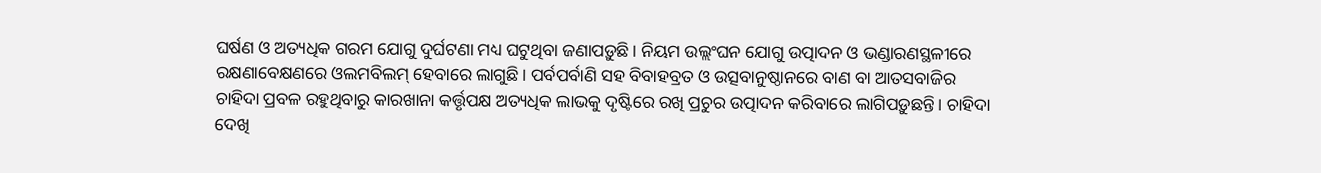ଘର୍ଷଣ ଓ ଅତ୍ୟଧିକ ଗରମ ଯୋଗୁ ଦୁର୍ଘଟଣା ମଧ୍ୟ ଘଟୁଥିବା ଜଣାପଡ଼ୁଛି। ନିୟମ ଉଲ୍ଲଂଘନ ଯୋଗୁ ଉତ୍ପାଦନ ଓ ଭଣ୍ଡାରଣସ୍ଥଳୀରେ ରକ୍ଷଣାବେକ୍ଷଣରେ ଓଲମବିଲମ୍ ହେବାରେ ଲାଗୁଛି। ପର୍ବପର୍ବାଣି ସହ ବିବାହବ୍ରତ ଓ ଉତ୍ସବାନୁଷ୍ଠାନରେ ବାଣ ବା ଆତସବାଜିର ଚାହିଦା ପ୍ରବଳ ରହୁଥିବାରୁ କାରଖାନା କର୍ତ୍ତୃପକ୍ଷ ଅତ୍ୟଧିକ ଲାଭକୁ ଦୃଷ୍ଟିରେ ରଖି ପ୍ରଚୁର ଉତ୍ପାଦନ କରିବାରେ ଲାଗିପଡ଼ୁଛନ୍ତି। ଚାହିଦା ଦେଖି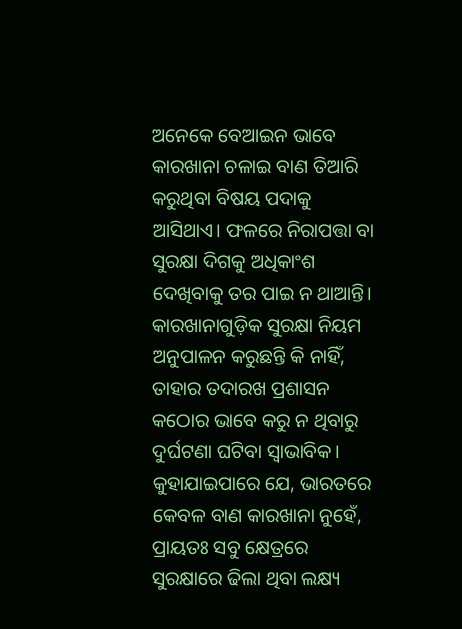ଅନେକେ ବେଆଇନ ଭାବେ କାରଖାନା ଚଳାଇ ବାଣ ତିଆରି କରୁଥିବା ବିଷୟ ପଦାକୁ ଆସିଥାଏ। ଫଳରେ ନିରାପତ୍ତା ବା ସୁରକ୍ଷା ଦିଗକୁ ଅଧିକାଂଶ ଦେଖିବାକୁ ତର ପାଇ ନ ଥାଆନ୍ତି। କାରଖାନାଗୁଡ଼ିକ ସୁରକ୍ଷା ନିୟମ ଅନୁପାଳନ କରୁଛନ୍ତି କି ନାହିଁ, ତାହାର ତଦାରଖ ପ୍ରଶାସନ କଠୋର ଭାବେ କରୁ ନ ଥିବାରୁ ଦୁର୍ଘଟଣା ଘଟିବା ସ୍ବାଭାବିକ। କୁହାଯାଇପାରେ ଯେ, ଭାରତରେ କେବଳ ବାଣ କାରଖାନା ନୁହେଁ, ପ୍ରାୟତଃ ସବୁ କ୍ଷେତ୍ରରେ ସୁରକ୍ଷାରେ ଢିଲା ଥିବା ଲକ୍ଷ୍ୟ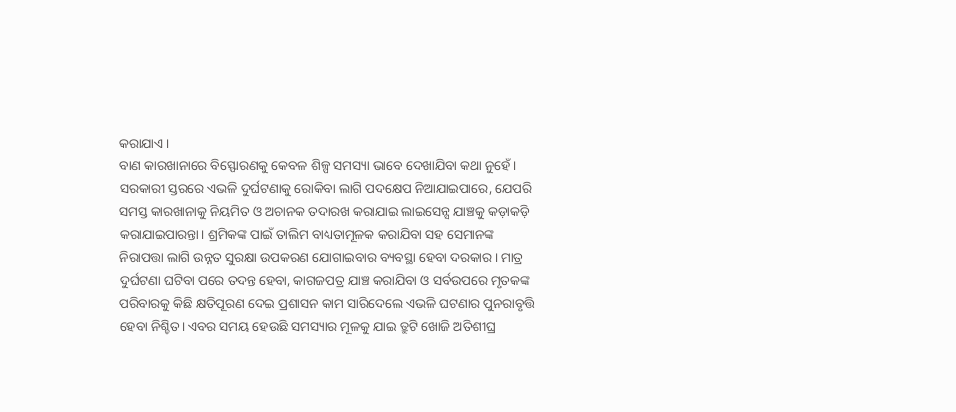କରାଯାଏ।
ବାଣ କାରଖାନାରେ ବିସ୍ଫୋରଣକୁ କେବଳ ଶିଳ୍ପ ସମସ୍ୟା ଭାବେ ଦେଖାଯିବା କଥା ନୁହେଁ। ସରକାରୀ ସ୍ତରରେ ଏଭଳି ଦୁର୍ଘଟଣାକୁ ରୋକିବା ଲାଗି ପଦକ୍ଷେପ ନିଆଯାଇପାରେ, ଯେପରି ସମସ୍ତ କାରଖାନାକୁ ନିୟମିତ ଓ ଅଚାନକ ତଦାରଖ କରାଯାଇ ଲାଇସେନ୍ସ ଯାଞ୍ଚକୁ କଡ଼ାକଡ଼ି କରାଯାଇପାରନ୍ତା। ଶ୍ରମିକଙ୍କ ପାଇଁ ତାଲିମ ବାଧ୍ୟତାମୂଳକ କରାଯିବା ସହ ସେମାନଙ୍କ ନିରାପତ୍ତା ଲାଗି ଉନ୍ନତ ସୁରକ୍ଷା ଉପକରଣ ଯୋଗାଇବାର ବ୍ୟବସ୍ଥା ହେବା ଦରକାର। ମାତ୍ର ଦୁର୍ଘଟଣା ଘଟିବା ପରେ ତଦନ୍ତ ହେବା, କାଗଜପତ୍ର ଯାଞ୍ଚ କରାଯିବା ଓ ସର୍ବଉପରେ ମୃତକଙ୍କ ପରିବାରକୁ କିଛି କ୍ଷତିପୂରଣ ଦେଇ ପ୍ରଶାସନ କାମ ସାରିଦେଲେ ଏଭଳି ଘଟଣାର ପୁନରାବୃତ୍ତି ହେବା ନିଶ୍ଚିତ। ଏବର ସମୟ ହେଉଛି ସମସ୍ୟାର ମୂଳକୁ ଯାଇ ତ୍ରୁଟି ଖୋଜି ଅତିଶୀଘ୍ର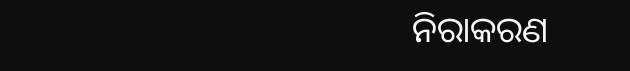ନିରାକରଣ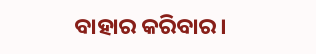ବାହାର କରିବାର।